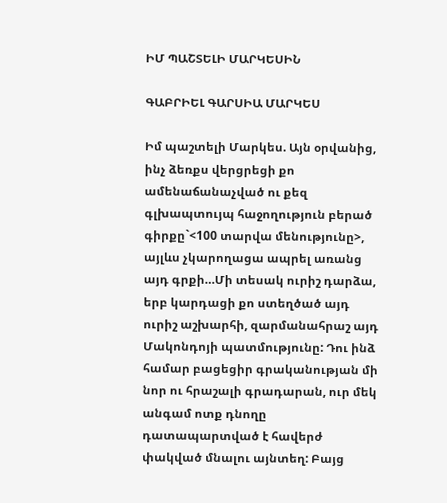ԻՄ ՊԱՇՏԵԼԻ ՄԱՐԿԵՍԻՆ

ԳԱԲՐԻԵԼ ԳԱՐՍԻԱ ՄԱՐԿԵՍ

Իմ պաշտելի Մարկես. Այն օրվանից, ինչ ձեռքս վերցրեցի քո ամենաճանաչված ու քեզ գլխապտույպ հաջողություն բերած գիրքը`<100 տարվա մենությունը>, այլևս չկարողացա ապրել առանց այդ գրքի…Մի տեսակ ուրիշ դարձա, երբ կարդացի քո ստեղծած այդ ուրիշ աշխարհի, զարմանահրաշ այդ Մակոնդոյի պատմությունը: Դու ինձ համար բացեցիր գրականության մի նոր ու հրաշալի գրադարան, ուր մեկ անգամ ոտք դնողը դատապարտված է հավերժ փակված մնալու այնտեղ: Բայց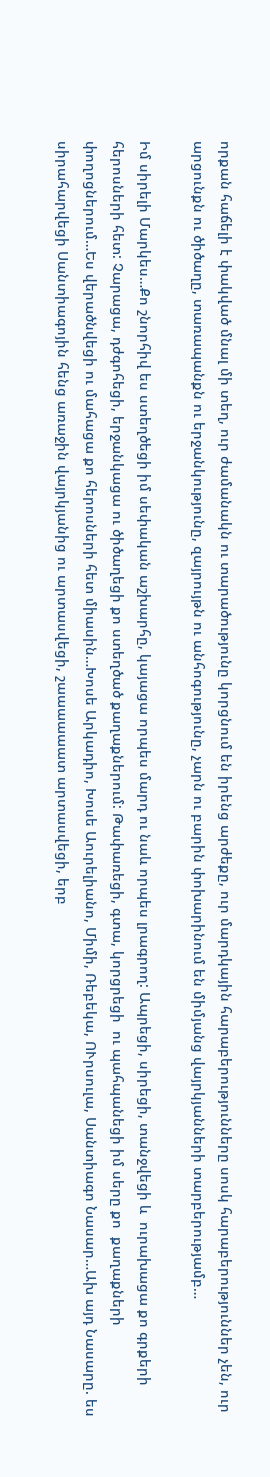որքան հաճելի է փակված մնալ մի տեղ, ուր ժամանակն ու տարածությունը կորցնում են իրենց արժեքը, ուր մարդկային հարաբերությունները սոսկ հարաբերություններ չեն, ուր արցունքն ու ծիծաղը, տառապանքն ու երջանկությունը, զայրույթն ու անհոգությունը, չարն ու բարին փոխարինում են միմյանց վայրկյանների տարբերությամբ…

Իմ սիրելի Մարկես…Քո շնորհիվ ես ստեղծեցի իմ սեփական աշխարհը, կայացա որպես մարդ ու նաև որպես լրագրող: Ապրեցի, սիրեցի, տանջվեցի և  ուրախացա քո գրքերի հերոսների հետ: Չարացա, դժգոհեցի, երջանկացա ու ծիծաղեցի քո ստեղծած քաղաքներում: Թափառեցի, գտա, կորցրեցի  ու պահպանեցի իմ սերը քո  քաղաքների փողոցներում…Ես վերածնվեցի ու մահացա քո հերոսների հետ միասին…Խոսե Արկադիո, Խոսե Աուրելիանո, Միմի, Ռեբեկա, ՈՒրսուլա, Սանտիագո Նասար…Ախ այդ Նասարը. ես սիրահարվեցի Սանտիագոյին հենց առաջին վայրկյանից ու արտասվեցի, շաաաաաատ արտասվեցի, երբ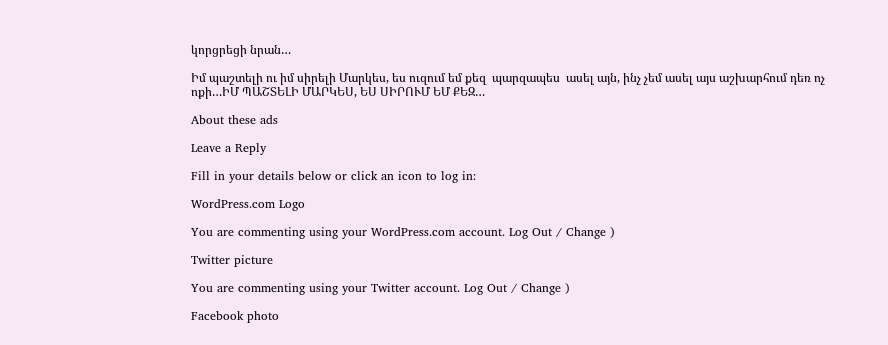կորցրեցի նրան…

Իմ պաշտելի ու իմ սիրելի Մարկես, ես ուզում եմ քեզ  պարզապես  ասել այն, ինչ չեմ ասել այս աշխարհում դեռ ոչ ոքի…ԻՄ ՊԱՇՏԵԼԻ ՄԱՐԿԵՍ, ԵՍ ՍԻՐՈՒՄ ԵՄ ՔԵԶ…

About these ads

Leave a Reply

Fill in your details below or click an icon to log in:

WordPress.com Logo

You are commenting using your WordPress.com account. Log Out / Change )

Twitter picture

You are commenting using your Twitter account. Log Out / Change )

Facebook photo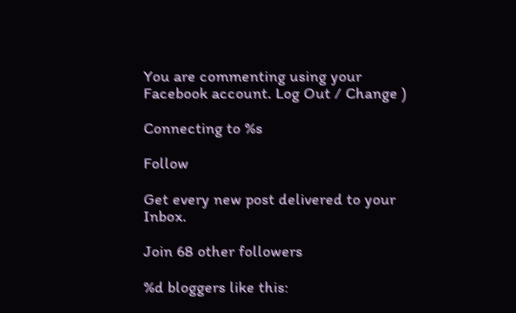You are commenting using your Facebook account. Log Out / Change )

Connecting to %s

Follow

Get every new post delivered to your Inbox.

Join 68 other followers

%d bloggers like this: